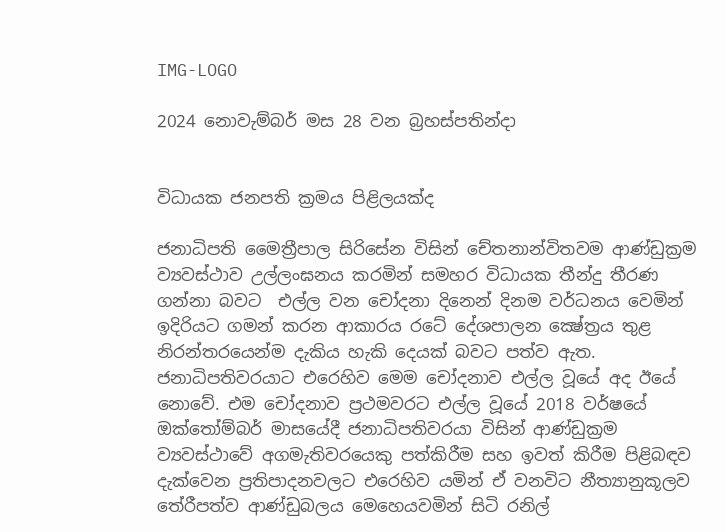IMG-LOGO

2024 නොවැම්බර් මස 28 වන බ්‍රහස්පතින්දා


විධායක ජනපති ක්‍රමය පිළිලයක්ද

ජනාධිපති මෛත්‍රීපාල සිරිසේන විසින් චේතනාන්විතවම ආණ්ඩුක්‍රම ව්‍යවස්ථාව උල්ලංඝනය කරමින් සමහර විධායක තීන්දු තීරණ ගන්නා බවට  එල්ල වන චෝදනා දිනෙන් දිනම වර්ධනය වෙමින් ඉදිරියට ගමන් කරන ආකාරය රටේ දේශපාලන ක්‍ෂේත්‍රය තුළ නිරන්තරයෙන්ම දැකිය හැකි දෙයක් බවට පත්ව ඇත. ජනාධිපතිවරයාට එරෙහිව මෙම චෝදනාව එල්ල වූයේ අද ඊයේ නොවේ. එම චෝදනාව ප්‍රථමවරට එල්ල වූයේ 2018 වර්ෂයේ ඔක්තෝම්බර් මාසයේදී ජනාධිපතිවරයා විසින් ආණ්ඩුක්‍රම ව්‍යවස්ථාවේ අගමැතිවරයෙකු පත්කිරීම සහ ඉවත් කිරීම පිළිබඳව දැක්වෙන ප්‍රතිපාදනවලට එරෙහිව යමින් ඒ වනවිට නීත්‍යානුකූලව තේරීපත්ව ආණ්ඩුබලය මෙහෙයවමින් සිටි රනිල්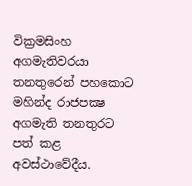වික්‍රමසිංහ අගමැතිවරයා තනතුරෙන් පහකොට මහින්ද රාජපක්‍ෂ අගමැති තනතුරට පත් කළ අවස්ථාවේදීය.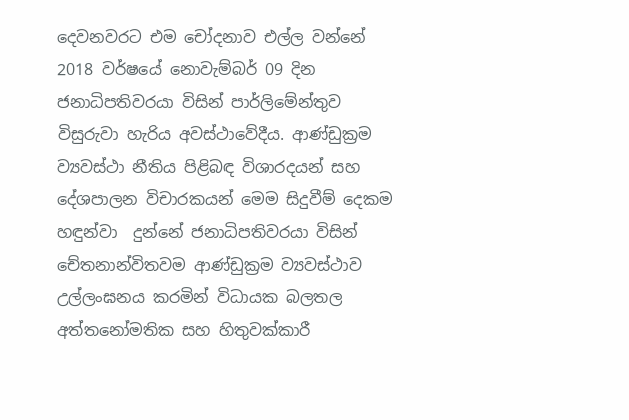දෙවනවරට එම චෝදනාව එල්ල වන්නේ 2018 වර්ෂයේ නොවැම්බර් 09 දින ජනාධිපතිවරයා විසින් පාර්ලිමේන්තුව විසුරුවා හැරිය අවස්ථාවේදීය. ආණ්ඩුක්‍රම ව්‍යවස්ථා නීතිය පිළිබඳ විශාරදයන් සහ දේශපාලන විචාරකයන් මෙම සිදුවීම් දෙකම හඳුන්වා  දුන්නේ ජනාධිපතිවරයා විසින් චේතනාන්විතවම ආණ්ඩුක්‍රම ව්‍යවස්ථාව උල්ලංඝනය කරමින් විධායක බලතල අත්තනෝමතික සහ හිතුවක්කාරී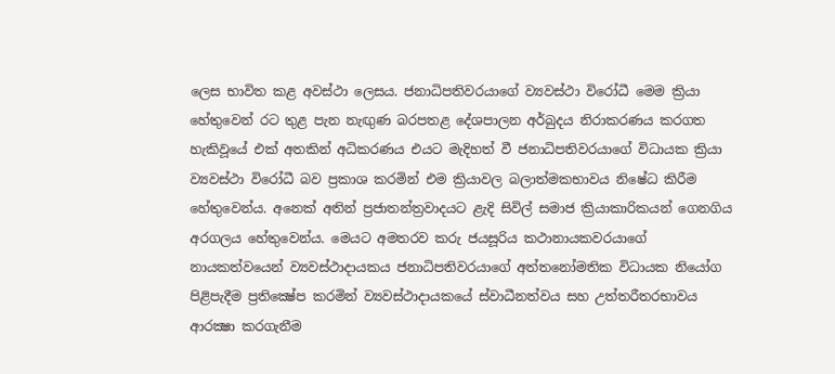ලෙස භාවිත කළ අවස්ථා ලෙසය. ජනාධිපතිවරයාගේ ව්‍යවස්ථා විරෝධී මෙම ක්‍රියා හේතුවෙන් රට තුළ පැන නැඟුණ බරපතළ දේශපාලන අර්බුදය නිරාකරණය කරගත හැකිවූයේ එක් අතකින් අධිකරණය එයට මැදිහත් වී ජනාධිපතිවරයාගේ විධායක ක්‍රියා ව්‍යවස්ථා විරෝධී බව ප්‍රකාශ කරමින් එම ක්‍රියාවල බලාත්මකභාවය නිෂේධ කිරීම හේතුවෙන්ය. අනෙක් අතින් ප්‍රජාතන්ත්‍රවාදයට ළැදි සිවිල් සමාජ ක්‍රියාකාරිකයන් ගෙනගිය අරගලය හේතුවෙන්ය. මෙයට අමතරව කරු ජයසූරිය කථානායකවරයාගේ නායකත්වයෙන් ව්‍යවස්ථාදායකය ජනාධිපතිවරයාගේ අත්තනෝමතික විධායක නියෝග පිළිපැදීම ප්‍රතික්‍ෂේප කරමින් ව්‍යවස්ථාදායකයේ ස්වාධීනත්වය සහ උත්තරීතරභාවය ආරක්‍ෂා කරගැනීම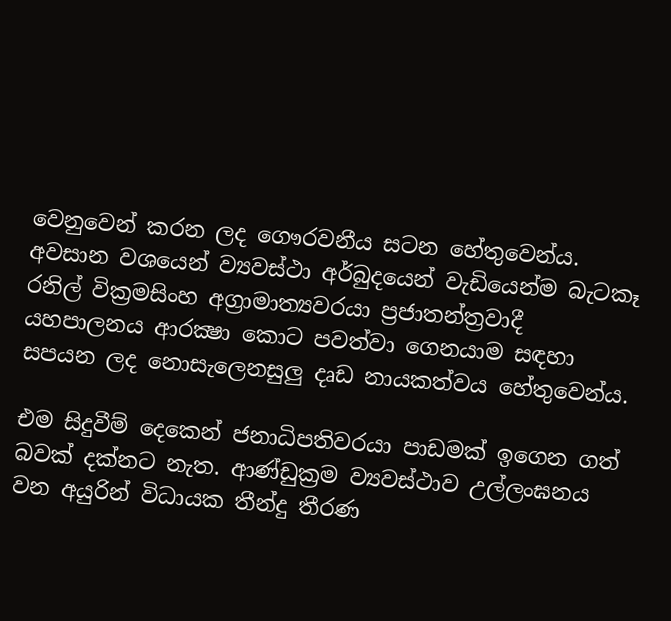වෙනුවෙන් කරන ලද ගෞරවනීය සටන හේතුවෙන්ය. අවසාන වශයෙන් ව්‍යවස්ථා අර්බුදයෙන් වැඩියෙන්ම බැටකෑ රනිල් වික්‍රමසිංහ අග්‍රාමාත්‍යවරයා ප්‍රජාතන්ත්‍රවාදී යහපාලනය ආරක්‍ෂා කොට පවත්වා ගෙනයාම සඳහා සපයන ලද නොසැලෙනසුලු දෘඩ නායකත්වය හේතුවෙන්ය.

එම සිදුවීම් දෙකෙන් ජනාධිපතිවරයා පාඩමක් ඉගෙන ගත් බවක් දක්නට නැත. ආණ්ඩුක්‍රම ව්‍යවස්ථාව උල්ලංඝනය වන අයුරින් විධායක තීන්දු තීරණ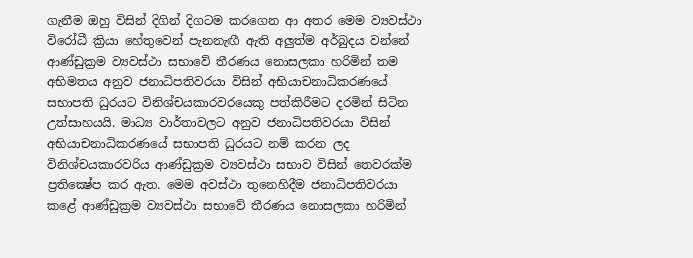ගැනීම ඔහු විසින් දිගින් දිගටම කරගෙන ආ අතර මෙම ව්‍යවස්ථා විරෝධී ක්‍රියා හේතුවෙන් පැනනැඟී ඇති අලුත්ම අර්බුදය වන්නේ ආණ්ඩුක්‍රම ව්‍යවස්ථා සභාවේ තීරණය නොසලකා හරිමින් තම අභිමතය අනුව ජනාධිපතිවරයා විසින් අභියාචනාධිකරණයේ සභාපති ධුරයට විනිශ්චයකාරවරයෙකු පත්කිරීමට දරමින් සිටින උත්සාහයයි. මාධ්‍ය වාර්තාවලට අනුව ජනාධිපතිවරයා විසින් අභියාචනාධිකරණයේ සභාපති ධුරයට නම් කරන ලද විනිශ්චයකාරවරිය ආණ්ඩුක්‍රම ව්‍යවස්ථා සභාව විසින් තෙවරක්ම ප්‍රතික්‍ෂේප කර ඇත. මෙම අවස්ථා තුනෙහිදීම ජනාධිපතිවරයා කළේ ආණ්ඩුක්‍රම ව්‍යවස්ථා සභාවේ තීරණය නොසලකා හරිමින්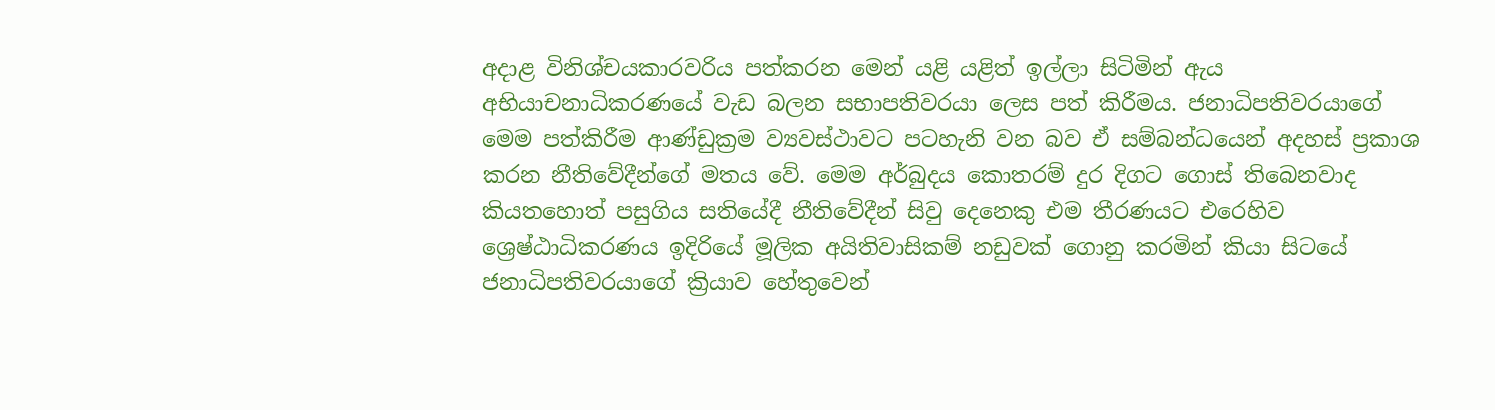අදාළ විනිශ්චයකාරවරිය පත්කරන මෙන් යළි යළිත් ඉල්ලා සිටිමින් ඇය අභියාචනාධිකරණයේ වැඩ බලන සභාපතිවරයා ලෙස පත් කිරීමය. ජනාධිපතිවරයාගේ මෙම පත්කිරීම ආණ්ඩුක්‍රම ව්‍යවස්ථාවට පටහැනි වන බව ඒ සම්බන්ධයෙන් අදහස් ප්‍රකාශ කරන නීතිවේදීන්ගේ මතය වේ. මෙම අර්බුදය කොතරම් දුර දිගට ගොස් තිබෙනවාද  කියතහොත් පසුගිය සතියේදී නීතිවේදීන් සිවු දෙනෙකු එම තීරණයට එරෙහිව ශ්‍රෙෂ්ඨාධිකරණය ඉදිරියේ මූලික අයිතිවාසිකම් නඩුවක් ගොනු කරමින් කියා සිටයේ ජනාධිපතිවරයාගේ ක්‍රියාව හේතුවෙන්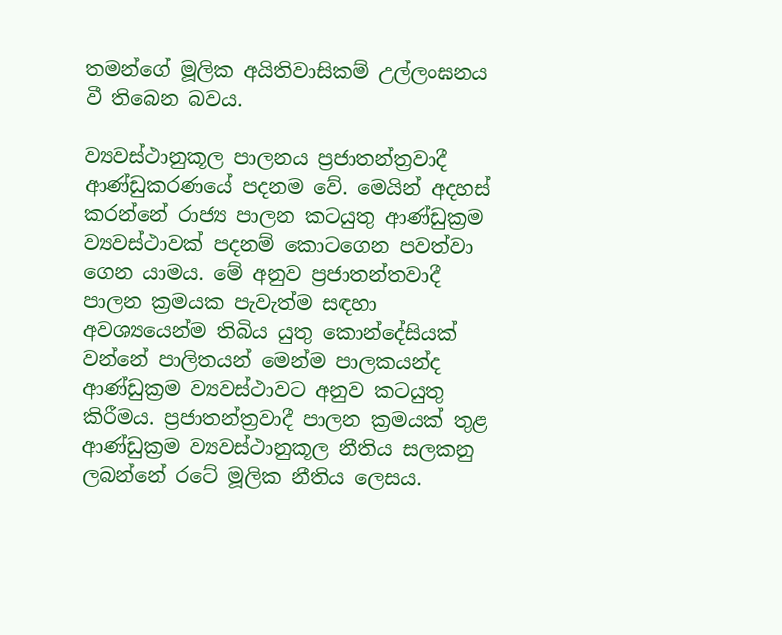තමන්ගේ මූලික අයිතිවාසිකම් උල්ලංඝනය වී තිබෙන බවය.

ව්‍යවස්ථානුකූල පාලනය ප්‍රජාතන්ත්‍රවාදී ආණ්ඩුකරණයේ පදනම වේ. මෙයින් අදහස් කරන්නේ රාජ්‍ය පාලන කටයුතු ආණ්ඩුක්‍රම ව්‍යවස්ථාවක් පදනම් කොටගෙන පවත්වා ගෙන යාමය. මේ අනුව ප්‍රජාතන්තවාදී පාලන ක්‍රමයක පැවැත්ම සඳහා අවශ්‍යයෙන්ම තිබිය යුතු කොන්දේසියක් වන්නේ පාලිතයන් මෙන්ම පාලකයන්ද ආණ්ඩුක්‍රම ව්‍යවස්ථාවට අනුව කටයුතු කිරීමය. ප්‍රජාතන්ත්‍රවාදී පාලන ක්‍රමයක් තුළ ආණ්ඩුක්‍රම ව්‍යවස්ථානුකූල නීතිය සලකනු ලබන්නේ රටේ මූලික නීතිය ලෙසය.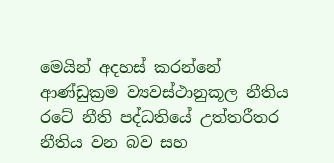මෙයින් අදහස් කරන්නේ ආණ්ඩුක්‍රම ව්‍යවස්ථානුකූල නීතිය රටේ නීති පද්ධතියේ උත්තරීතර නීතිය වන බව සහ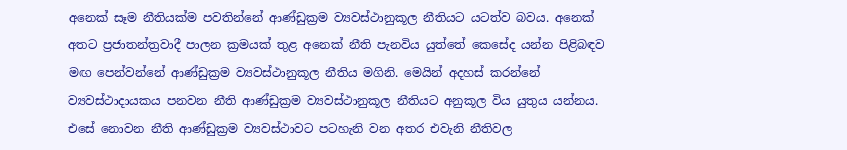අනෙක් සෑම නීතියක්ම පවතින්නේ ආණ්ඩුක්‍රම ව්‍යවස්ථානුකූල නීතියට යටත්ව බවය. අනෙක් අතට ප්‍රජාතන්ත්‍රවාදී පාලන ක්‍රමයක් තුළ අනෙක් නීති පැනවිය යුත්තේ කෙසේද යන්න පිළිබඳව මඟ පෙන්වන්නේ ආණ්ඩුක්‍රම ව්‍යවස්ථානුකූල නීතිය මගිනි. මෙයින් අදහස් කරන්නේ ව්‍යවස්ථාදායකය පනවන නීති ආණ්ඩුක්‍රම ව්‍යවස්ථානුකූල නීතියට අනුකූල විය යුතුය යන්නය. එසේ නොවන නීති ආණ්ඩුක්‍රම ව්‍යවස්ථාවට පටහැනි වන අතර එවැනි නීතිවල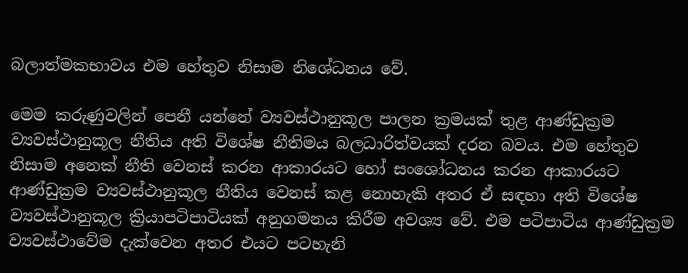බලාත්මකභාවය එම හේතුව නිසාම නිශේධනය වේ.

මෙම කරුණුවලින් පෙනී යන්නේ ව්‍යවස්ථානුකූල පාලන ක්‍රමයක් තුළ ආණ්ඩුක්‍රම ව්‍යවස්ථානුකූල නීතිය අති විශේෂ නීතිමය බලධාරිත්වයක් දරන බවය. එම හේතුව නිසාම අනෙක් නීති වෙනස් කරන ආකාරයට හෝ සංශෝධනය කරන ආකාරයට ආණ්ඩුක්‍රම ව්‍යවස්ථානුකූල නීතිය වෙනස් කළ නොහැකි අතර ඒ සඳහා අති විශේෂ ව්‍යවස්ථානුකූල ක්‍රියාපටිපාටියක් අනුගමනය කිරීම අවශ්‍ය වේ. එම පටිපාටිය ආණ්ඩුක්‍රම ව්‍යවස්ථාවේම දැක්වෙන අතර එයට පටහැනි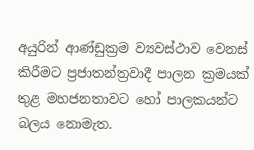අයුරින් ආණ්ඩුක්‍රම ව්‍යවස්ථාව වෙනස් කිරීමට ප්‍රජාතන්ත්‍රවාදී පාලන ක්‍රමයක් තුළ මහජනතාවට හෝ පාලකයන්ට බලය නොමැත.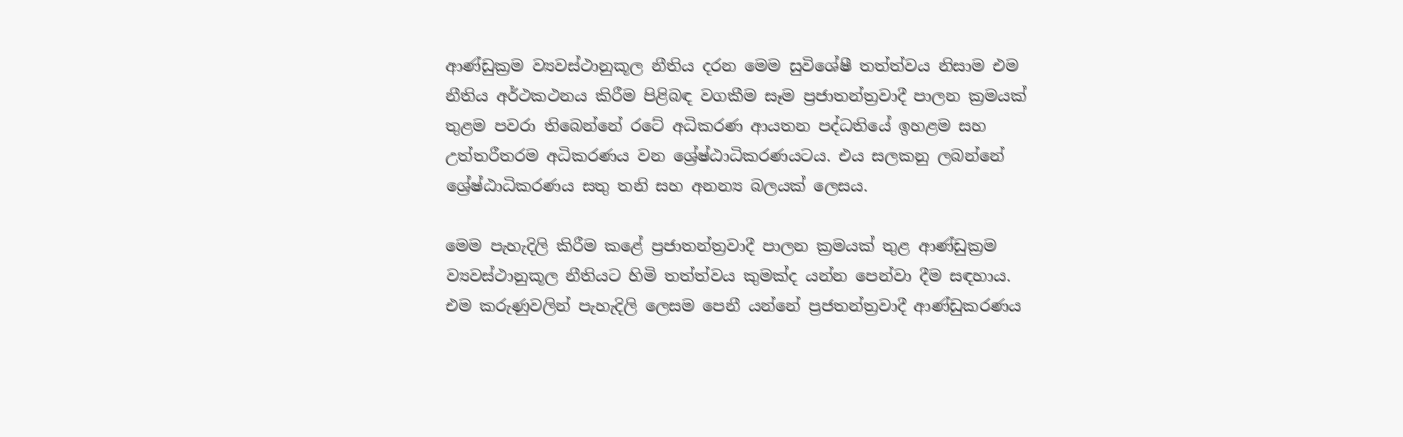ආණ්ඩුක්‍රම ව්‍යවස්ථානුකූල නීතිය දරන මෙම සුවිශේෂී තත්ත්වය නිසාම එම නීතිය අර්ථකථනය කිරීම පිළිබඳ වගකීම සෑම ප්‍රජාතන්ත්‍රවාදී පාලන ක්‍රමයක් තුළම පවරා තිබෙන්නේ රටේ අධිකරණ ආයතන පද්ධතියේ ඉහළම සහ උත්තරීතරම අධිකරණය වන ශ්‍රේෂ්ඨාධිකරණයටය. එය සලකනු ලබන්නේ ශ්‍රේෂ්ඨාධිකරණය සතු තනි සහ අනන්‍ය බලයක් ලෙසය.

මෙම පැහැදිලි කිරීම කළේ ප්‍රජාතන්ත්‍රවාදී පාලන ක්‍රමයක් තුළ ආණ්ඩුක්‍රම ව්‍යවස්ථානුකූල නීතියට හිමි තත්ත්වය කුමක්ද යන්න පෙන්වා දීම සඳහාය. එම කරුණුවලින් පැහැදිලි ලෙසම පෙනී යන්නේ ප්‍රජතන්ත්‍රවාදී ආණ්ඩුකරණය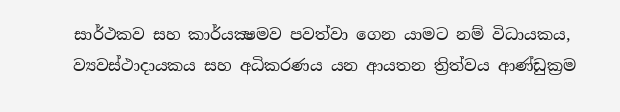සාර්ථකව සහ කාර්යක්‍ෂමව පවත්වා ගෙන යාමට නම් විධායකය, ව්‍යවස්ථාදායකය සහ අධිකරණය යන ආයතන ත්‍රිත්වය ආණ්ඩුක්‍රම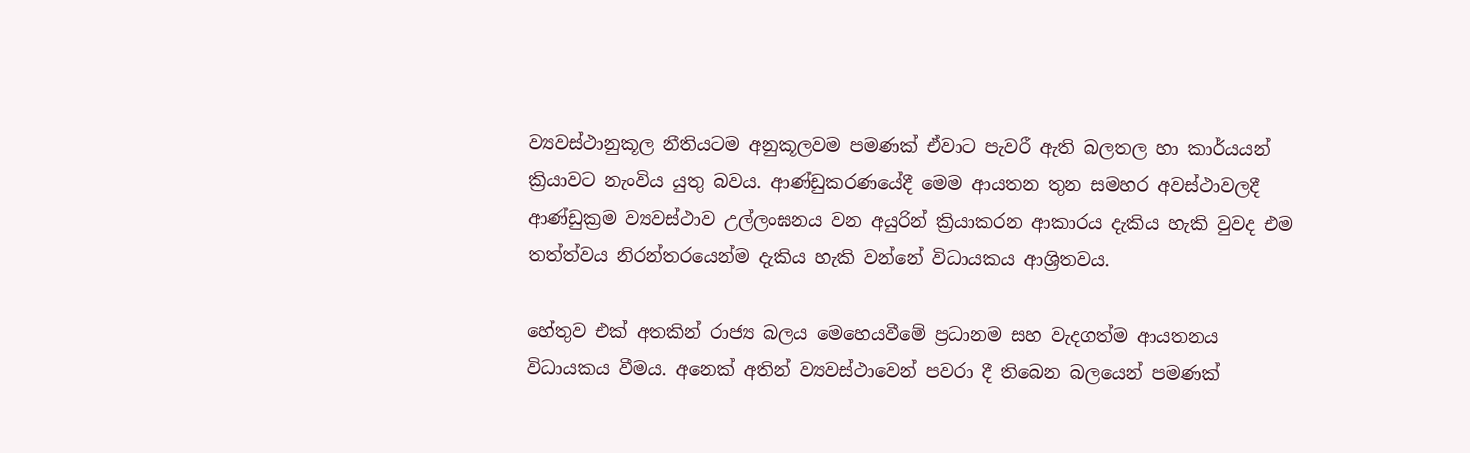ව්‍යවස්ථානුකූල නීතියටම අනුකූලවම පමණක් ඒවාට පැවරී ඇති බලතල හා කාර්යයන් ක්‍රියාවට නැංවිය යුතු බවය. ආණ්ඩුකරණයේදී මෙම ආයතන තුන සමහර අවස්ථාවලදී ආණ්ඩුක්‍රම ව්‍යවස්ථාව උල්ලංඝනය වන අයුරින් ක්‍රියාකරන ආකාරය දැකිය හැකි වුවද එම තත්ත්වය නිරන්තරයෙන්ම දැකිය හැකි වන්නේ විධායකය ආශ්‍රිතවය.

හේතුව එක් අතකින් රාජ්‍ය බලය මෙහෙයවීමේ ප්‍රධානම සහ වැදගත්ම ආයතනය විධායකය වීමය. අනෙක් අතින් ව්‍යවස්ථාවෙන් පවරා දී තිබෙන බලයෙන් පමණක්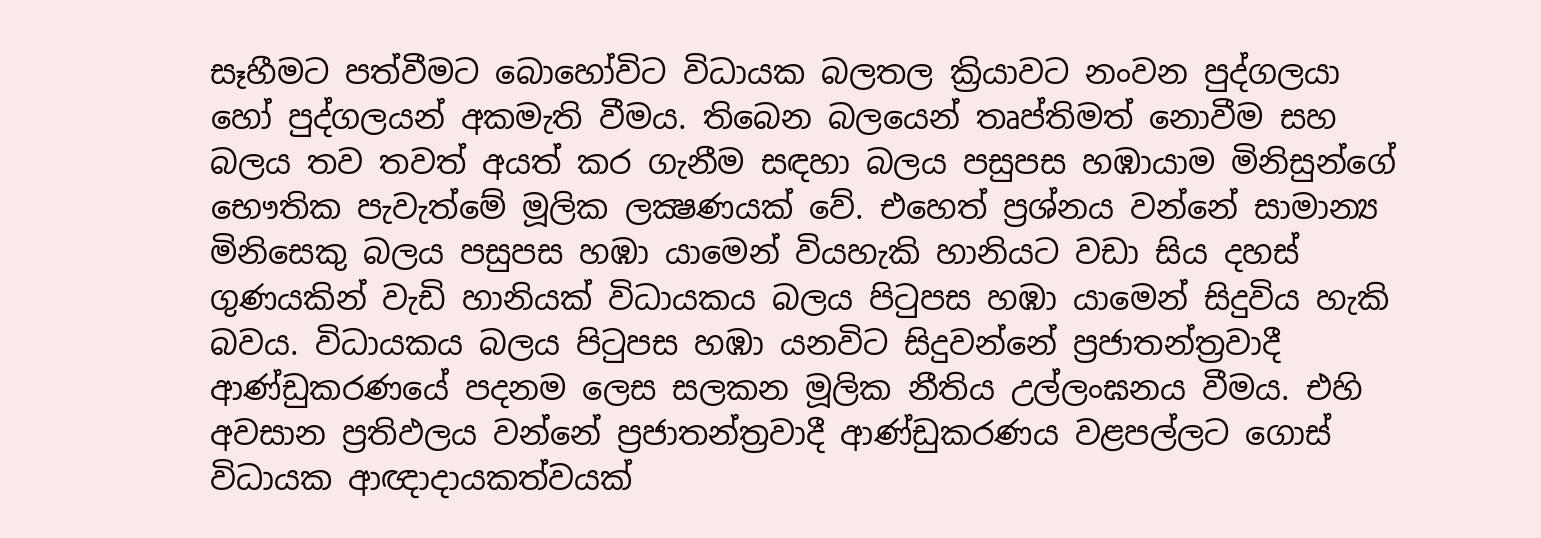සෑහීමට පත්වීමට බොහෝවිට විධායක බලතල ක්‍රියාවට නංවන පුද්ගලයා හෝ පුද්ගලයන් අකමැති වීමය. තිබෙන බලයෙන් තෘප්තිමත් නොවීම සහ බලය තව තවත් අයත් කර ගැනීම සඳහා බලය පසුපස හඹායාම මිනිසුන්ගේ භෞතික පැවැත්මේ මූලික ලක්‍ෂණයක් වේ. එහෙත් ප්‍රශ්නය වන්නේ සාමාන්‍ය මිනිසෙකු බලය පසුපස හඹා යාමෙන් වියහැකි හානියට වඩා සිය දහස් ගුණයකින් වැඩි හානියක් විධායකය බලය පිටුපස හඹා යාමෙන් සිදුවිය හැකි බවය. විධායකය බලය පිටුපස හඹා යනවිට සිදුවන්නේ ප්‍රජාතන්ත්‍රවාදී ආණ්ඩුකරණයේ පදනම ලෙස සලකන මූලික නීතිය උල්ලංඝනය වීමය. එහි අවසාන ප්‍රතිඵලය වන්නේ ප්‍රජාතන්ත්‍රවාදී ආණ්ඩුකරණය වළපල්ලට ගොස් විධායක ආඥාදායකත්වයක්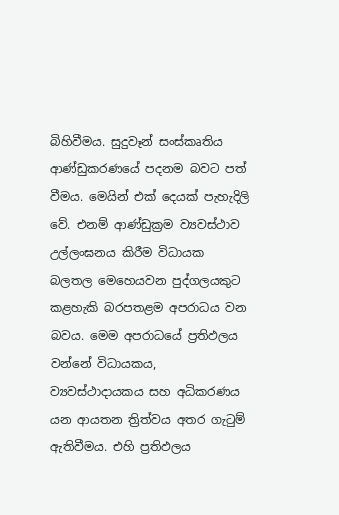බිහිවීමය. සුදුවෑන් සංස්කෘතිය ආණ්ඩුකරණයේ පදනම බවට පත් වීමය. මෙයින් එක් දෙයක් පැහැදිලි වේ. එනම් ආණ්ඩුක්‍රම ව්‍යවස්ථාව උල්ලංඝනය කිරීම විධායක බලතල මෙහෙයවන පුද්ගලයකුට කළහැකි බරපතළම අපරාධය වන බවය. මෙම අපරාධයේ ප්‍රතිඵලය වන්නේ විධායකය, ව්‍යවස්ථාදායකය සහ අධිකරණය යන ආයතන ත්‍රිත්වය අතර ගැටුම් ඇතිවීමය. එහි ප්‍රතිඵලය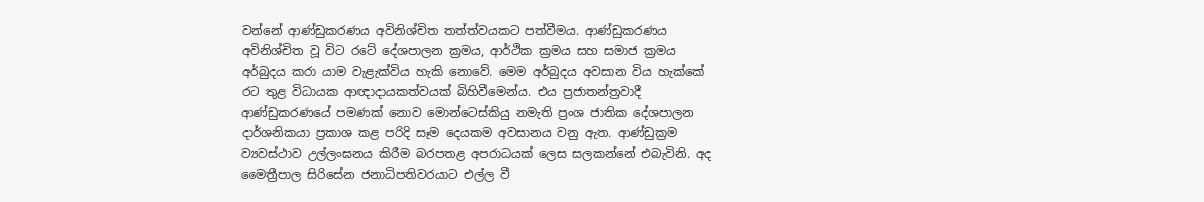වන්නේ ආණ්ඩුකරණය අවිනිශ්චිත තත්ත්වයකට පත්වීමය. ආණ්ඩුකරණය අවිනිශ්චිත වූ විට රටේ දේශපාලන ක්‍රමය, ආර්ථික ක්‍රමය සහ සමාජ ක්‍රමය අර්බුදය කරා යාම වැළැක්විය හැකි නොවේ. මෙම අර්බුදය අවසාන විය හැක්කේ රට තුළ විධායක ආඥාදායකත්වයක් බිහිවීමෙන්ය. එය ප්‍රජාතන්ත්‍රවාදී ආණ්ඩුකරණයේ පමණක් නොව මොන්ටෙස්කියු නමැති ප්‍රංශ ජාතික දේශපාලන දාර්ශනිකයා ප්‍රකාශ කළ පරිදි සෑම දෙයකම අවසානය වනු ඇත. ආණ්ඩුක්‍රම ව්‍යවස්ථාව උල්ලංඝනය කිරීම බරපතළ අපරාධයක් ලෙස සලකන්නේ එබැවිනි. අද මෛත්‍රීපාල සිරිසේන ජනාධිපතිවරයාට එල්ල වී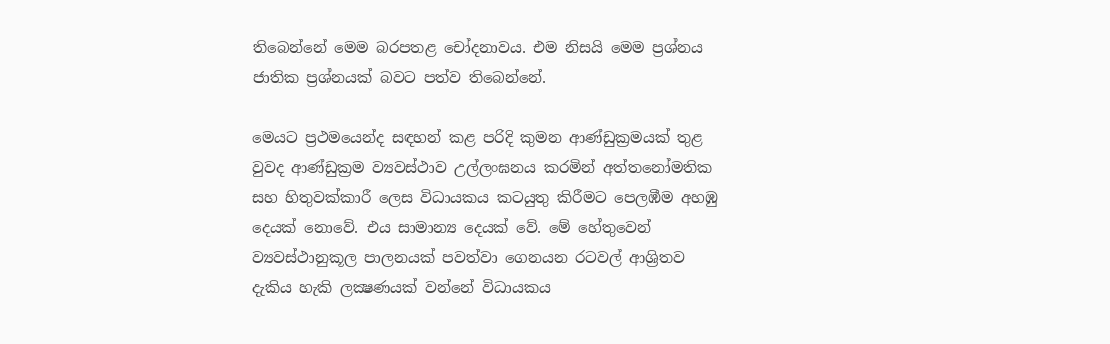තිබෙන්නේ මෙම බරපතළ චෝදනාවය. එම නිසයි මෙම ප්‍රශ්නය ජාතික ප්‍රශ්නයක් බවට පත්ව තිබෙන්නේ.

මෙයට ප්‍රථමයෙන්ද සඳහන් කළ පරිදි කුමන ආණ්ඩුක්‍රමයක් තුළ වුවද ආණ්ඩුක්‍රම ව්‍යවස්ථාව උල්ලංඝනය කරමින් අත්තනෝමතික සහ හිතුවක්කාරී ලෙස විධායකය කටයුතු කිරීමට පෙලඹීම අහඹු දෙයක් නොවේ. එය සාමාන්‍ය දෙයක් වේ. මේ හේතුවෙන් ව්‍යවස්ථානුකූල පාලනයක් පවත්වා ගෙනයන රටවල් ආශ්‍රිතව දැකිය හැකි ලක්‍ෂණයක් වන්නේ විධායකය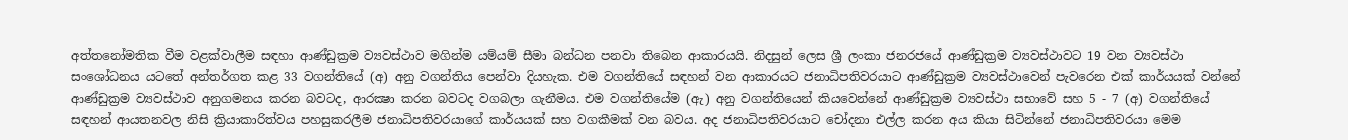අත්තනෝමතික වීම වළක්වාලීම සඳහා ආණ්ඩුක්‍රම ව්‍යවස්ථාව මගින්ම යම්යම් සීමා බන්ධන පනවා තිබෙන ආකාරයයි. නිදසුන් ලෙස ශ්‍රී ලංකා ජනරජයේ ආණ්ඩුක්‍රම ව්‍යවස්ථාවට 19 වන ව්‍යවස්ථා සංශෝධනය යටතේ අන්තර්ගත කළ 33 වගන්තියේ (අ) අනු වගන්තිය පෙන්වා දියහැක. එම වගන්තියේ සඳහන් වන ආකාරයට ජනාධිපතිවරයාට ආණ්ඩුක්‍රම ව්‍යවස්ථාවෙන් පැවරෙන එක් කාර්යයක් වන්නේ ආණ්ඩුක්‍රම ව්‍යවස්ථාව අනුගමනය කරන බවටද, ආරක්‍ෂා කරන බවටද වගබලා ගැනීමය. එම වගන්තියේම (ඇ) අනු වගන්තියෙන් කියවෙන්නේ ආණ්ඩුක්‍රම ව්‍යවස්ථා සභාවේ සහ 5 - 7 (අ) වගන්තියේ සඳහන් ආයතනවල නිසි ක්‍රියාකාරිත්වය පහසුකරලීම ජනාධිපතිවරයාගේ කාර්යයක් සහ වගකීමක් වන බවය. අද ජනාධිපතිවරයාට චෝදනා එල්ල කරන අය කියා සිටින්නේ ජනාධිපතිවරයා මෙම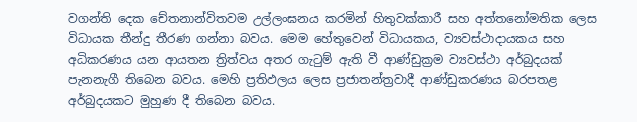වගන්ති දෙක චේතනාන්විතවම උල්ලංඝනය කරමින් හිතුවක්කාරී සහ අත්තනෝමතික ලෙස විධායක තීන්දු තීරණ ගන්නා බවය. මෙම හේතුවෙන් විධායකය, ව්‍යවස්ථාදායකය සහ අධිකරණය යන ආයතන ත්‍රිත්වය අතර ගැටුම් ඇති වී ආණ්ඩුක්‍රම ව්‍යවස්ථා අර්බුදයක් පැනනැගී තිබෙන බවය. මෙහි ප්‍රතිඵලය ලෙස ප්‍රජාතන්ත්‍රවාදී ආණ්ඩුකරණය බරපතළ අර්බුදයකට මුහුණ දී තිබෙන බවය.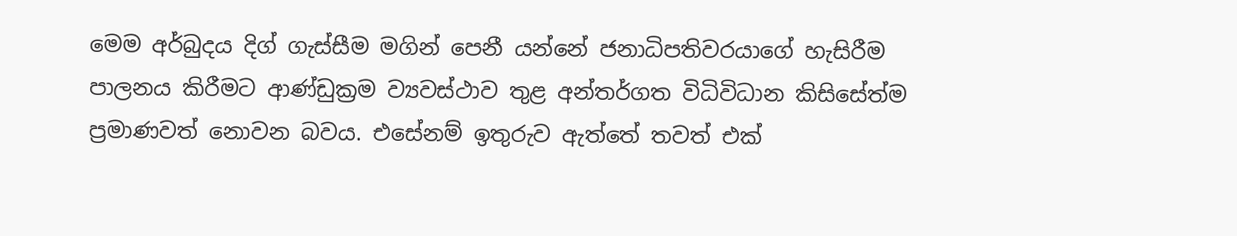මෙම අර්බුදය දිග් ගැස්සීම මගින් පෙනී යන්නේ ජනාධිපතිවරයාගේ හැසිරීම පාලනය කිරීමට ආණ්ඩුක්‍රම ව්‍යවස්ථාව තුළ අන්තර්ගත විධිවිධාන කිසිසේත්ම ප්‍රමාණවත් නොවන බවය. එසේනම් ඉතුරුව ඇත්තේ තවත් එක්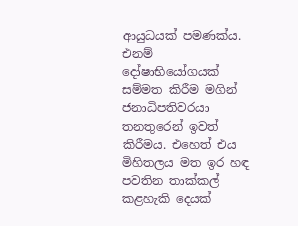ආයුධයක් පමණක්ය. එනම් දෝෂාභියෝගයක් සම්මත කිරීම මගින් ජනාධිපතිවරයා තනතුරෙන් ඉවත් කිරීමය. එහෙත් එය මිහිතලය මත ඉර හඳ පවතින තාක්කල් කළහැකි දෙයක්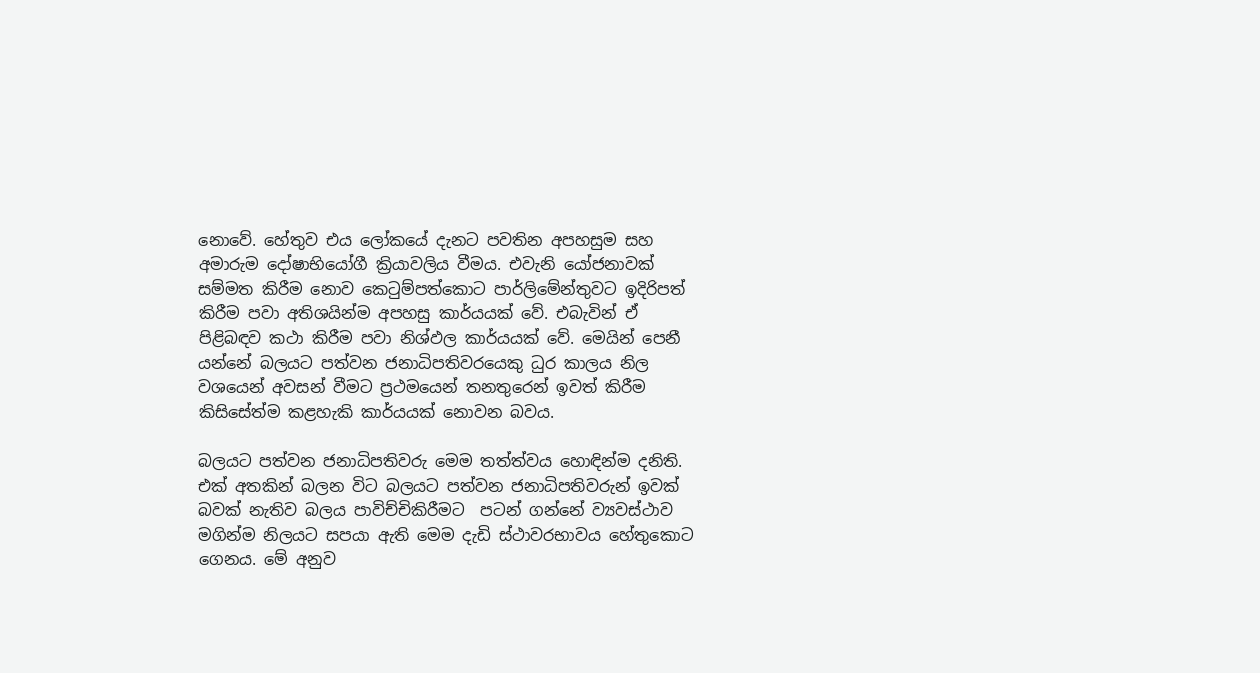නොවේ. හේතුව එය ලෝකයේ දැනට පවතින අපහසුම සහ අමාරුම දෝෂාභියෝගී ක්‍රියාවලිය වීමය. එවැනි යෝජනාවක් සම්මත කිරීම නොව කෙටුම්පත්කොට පාර්ලිමේන්තුවට ඉදිරිපත් කිරීම පවා අතිශයින්ම අපහසු කාර්යයක් වේ. එබැවින් ඒ පිළිබඳව කථා කිරීම පවා නිශ්ඵල කාර්යයක් වේ. මෙයින් පෙනී යන්නේ බලයට පත්වන ජනාධිපතිවරයෙකු ධුර කාලය නිල වශයෙන් අවසන් වීමට ප්‍රථමයෙන් තනතුරෙන් ඉවත් කිරීම කිසිසේත්ම කළහැකි කාර්යයක් නොවන බවය.

බලයට පත්වන ජනාධිපතිවරු මෙම තත්ත්වය හොඳින්ම දනිති. එක් අතකින් බලන විට බලයට පත්වන ජනාධිපතිවරුන් ඉවක් බවක් නැතිව බලය පාවිච්චිකිරීමට  පටන් ගන්නේ ව්‍යවස්ථාව මගින්ම නිලයට සපයා ඇති මෙම දැඩි ස්ථාවරභාවය හේතුකොට ගෙනය. මේ අනුව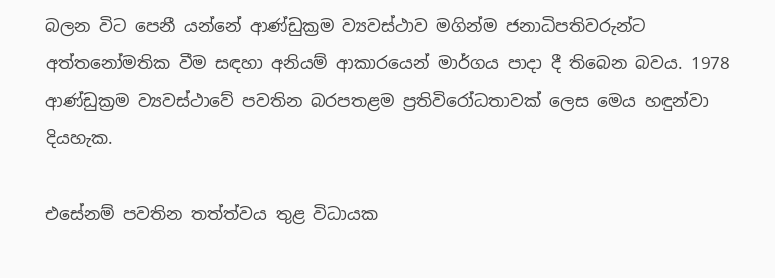බලන විට පෙනී යන්නේ ආණ්ඩුක්‍රම ව්‍යවස්ථාව මගින්ම ජනාධිපතිවරුන්ට අත්තනෝමතික වීම සඳහා අනියම් ආකාරයෙන් මාර්ගය පාදා දී තිබෙන බවය. 1978 ආණ්ඩුක්‍රම ව්‍යවස්ථාවේ පවතින බරපතළම ප්‍රතිවිරෝධතාවක් ලෙස මෙය හඳුන්වා දියහැක.

එසේනම් පවතින තත්ත්වය තුළ විධායක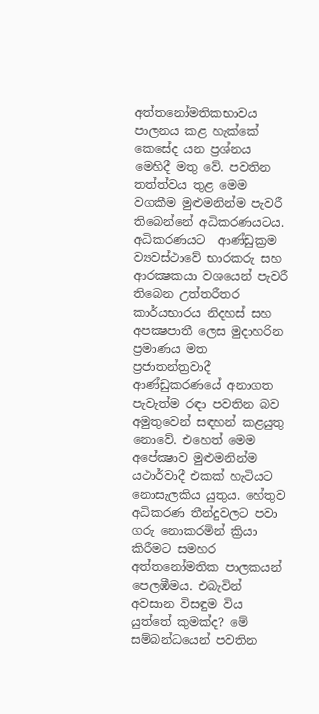අත්තනෝමතිකභාවය පාලනය කළ හැක්කේ කෙසේද යන ප්‍රශ්නය මෙහිදී මතු වේ. පවතින තත්ත්වය තුළ මෙම වගකීම මුළුමනින්ම පැවරී තිබෙන්නේ අධිකරණයටය. අධිකරණයට  ආණ්ඩුක්‍රම ව්‍යවස්ථාවේ භාරකරු සහ ආරක්‍ෂකයා වශයෙන් පැවරී තිබෙන උත්තරීතර කාර්යභාරය නිදහස් සහ අපක්‍ෂපාතී ලෙස මුදාහරින ප්‍රමාණය මත ප්‍රජාතන්ත්‍රවාදී ආණ්ඩුකරණයේ අනාගත පැවැත්ම රඳා පවතින බව අමුතුවෙන් සඳහන් කළයුතු නොවේ. එහෙත් මෙම අපේක්‍ෂාව මුළුමනින්ම යථාර්වාදී එකක් හැටියට නොසැලකිය යුතුය. හේතුව අධිකරණ තීන්දුවලට පවා ගරු නොකරමින් ක්‍රියා කිරීමට සමහර අත්තනෝමතික පාලකයන් පෙලඹීමය. එබැවින් අවසාන විසඳුම විය යුත්තේ කුමක්ද? මේ සම්බන්ධයෙන් පවතින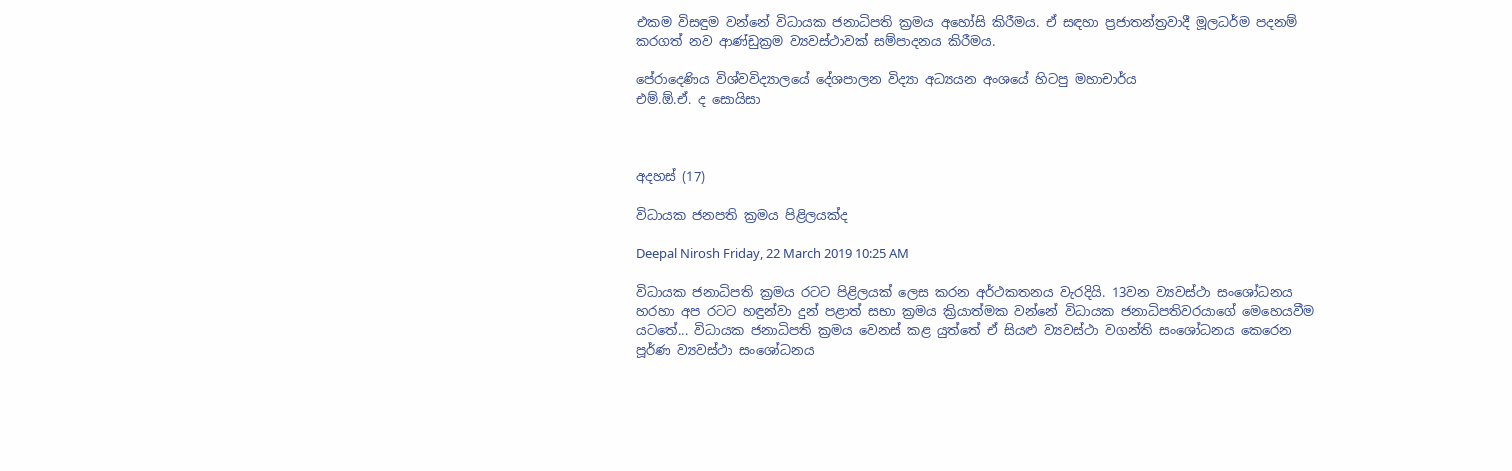එකම විසඳුම වන්නේ විධායක ජනාධිපති ක්‍රමය අහෝසි කිරීමය. ඒ සඳහා ප්‍රජාතන්ත්‍රවාදී මූලධර්ම පදනම් කරගත් නව ආණ්ඩුක්‍රම ව්‍යවස්ථාවක් සම්පාදනය කිරීමය.

පේරාදෙණිය විශ්වවිද්‍යාලයේ දේශපාලන විද්‍යා අධ්‍යයන අංශයේ හිටපු මහාචාර්ය
එම්.ඕ.ඒ. ද සොයිසා



අදහස් (17)

විධායක ජනපති ක්‍රමය පිළිලයක්ද

Deepal Nirosh Friday, 22 March 2019 10:25 AM

විධායක ජනාධිපති ක්‍ර‍මය රටට පිළිලයක් ලෙස කරන අර්ථකතනය වැරදියි. 13වන ව්‍යවස්ථා සංශෝධනය හරහා අප රටට හඳුන්වා දුන් පළාත් සභා ක්‍ර‍මය ක්‍රියාත්මක වන්නේ විධායක ජනාධිපතිවරයාගේ මෙහෙයවීම යටතේ... විධායක ජනාධිපති ක්‍ර‍මය වෙනස් කළ යුත්තේ ඒ සියළු ව්‍යවස්ථා වගන්ති සංශෝධනය කෙරෙන පූර්ණ ව්‍යවස්ථා සංශෝධනය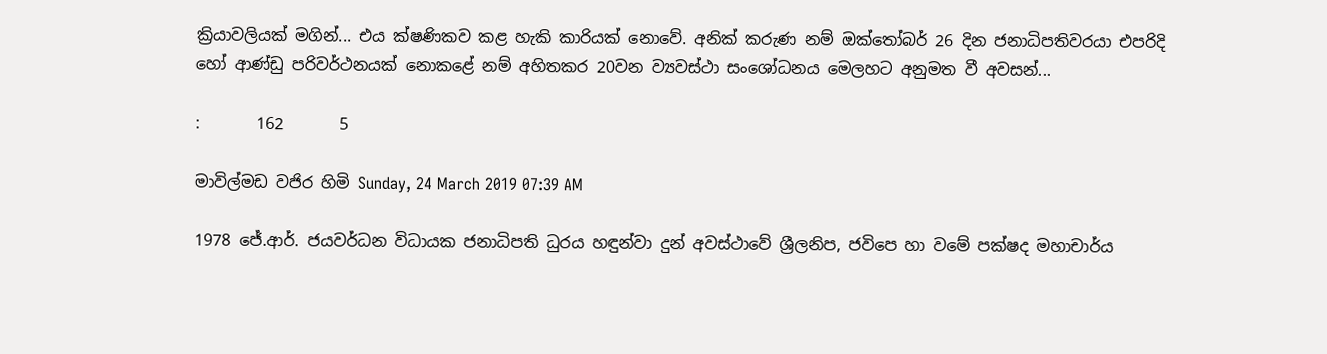ක්‍රියාවලියක් මගින්... එය ක්ෂණිකව කළ හැකි කාරියක් නොවේ. අනික් කරුණ නම් ඔක්තෝබර් 26 දින ජනාධිපතිවරයා එපරිදි හෝ ආණ්ඩු පරිවර්ථනයක් නොකළේ නම් අහිතකර 20වන ව්‍යවස්ථා සංශෝධනය මෙලහට අනුමත වී අවසන්...

:       162       5

මාවිල්මඩ වජිර හිමි Sunday, 24 March 2019 07:39 AM

1978 ජේ.ආර්. ජයවර්ධන විධායක ජනාධිපති ධුරය හඳුන්වා දුන් අවස්ථාවේ ශ්‍රීලනිප, ජවිපෙ හා වමේ පක්ෂද මහාචාර්ය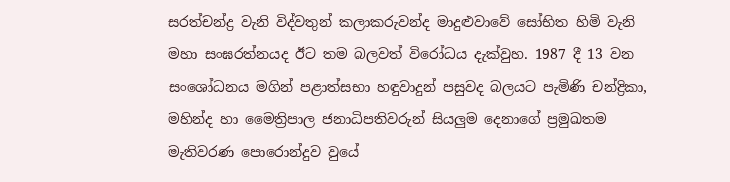සරත්චන්ද්‍ර වැනි විද්වතුන් කලාකරුවන්ද මාදුළුවාවේ සෝභිත හිමි වැනි මහා සංඝරත්නයද ඊට තම බලවත් විරෝධය දැක්වුහ. 1987 දී 13 වන සංශෝධනය මගින් පළාත්සභා හඳුවාදුන් පසුවද බලයට පැමිණි චන්ද්‍රිකා, මහින්ද හා මෛත්‍රිපාල ජනාධිපතිවරුන් සියලුම දෙනාගේ ප්‍රමුඛතම මැතිවරණ පොරොන්දුව වුයේ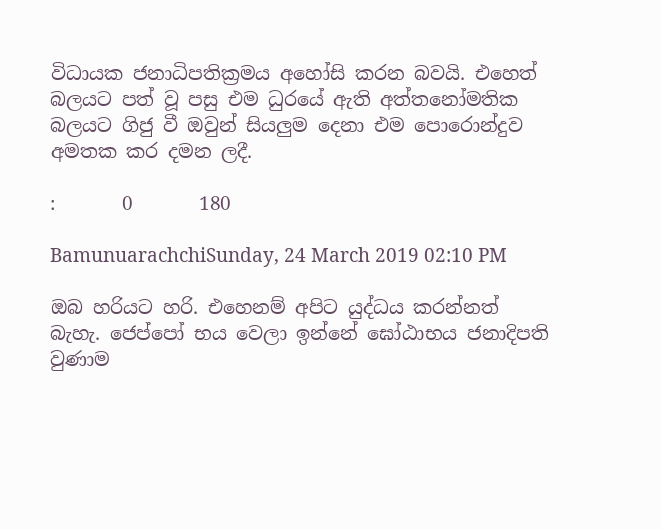විධායක ජනාධිපතික්‍රමය අහෝසි කරන බවයි. එහෙත් බලයට පත් වූ පසු එම ධුරයේ ඇති අත්තනෝමතික බලයට ගිජු වී ඔවුන් සියලුම දෙනා එම පොරොන්දුව අමතක කර දමන ලදී.

:       0       180

BamunuarachchiSunday, 24 March 2019 02:10 PM

ඔබ හරියට හරි. එහෙනම් අපිට යුද්ධය කරන්නත් බැහැ. ජෙප්පෝ භය වෙලා ඉන්නේ ඝෝඨාභය ජනාදිපති වුණාම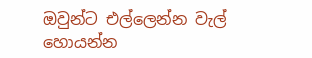ඔවුන්ට එල්ලෙන්න වැල් හොයන්න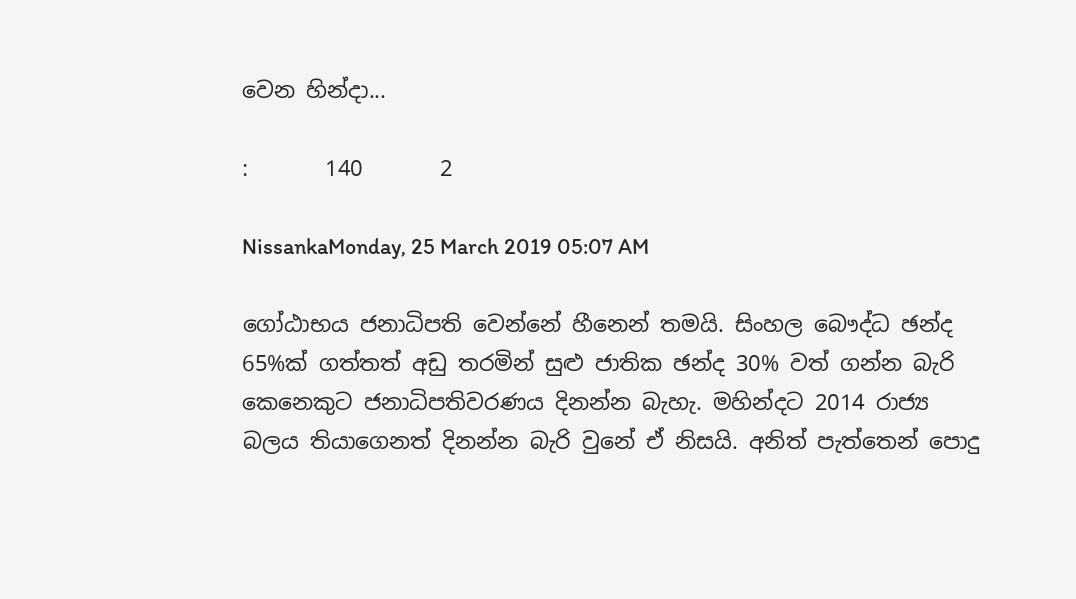වෙන හින්දා...

:       140       2

NissankaMonday, 25 March 2019 05:07 AM

ගෝඨාභය ජනාධිපති වෙන්නේ හීනෙන් තමයි. සිංහල බෞද්ධ ඡන්ද 65%ක් ගත්තත් අඩු තරමින් සුළු ජාතික ඡන්ද 30% වත් ගන්න බැරි කෙනෙකුට ජනාධිපතිවරණය දිනන්න බැහැ. මහින්දට 2014 රාජ්‍ය බලය තියාගෙනත් දිනන්න බැරි වුනේ ඒ නිසයි. අනිත් පැත්තෙන් පොදු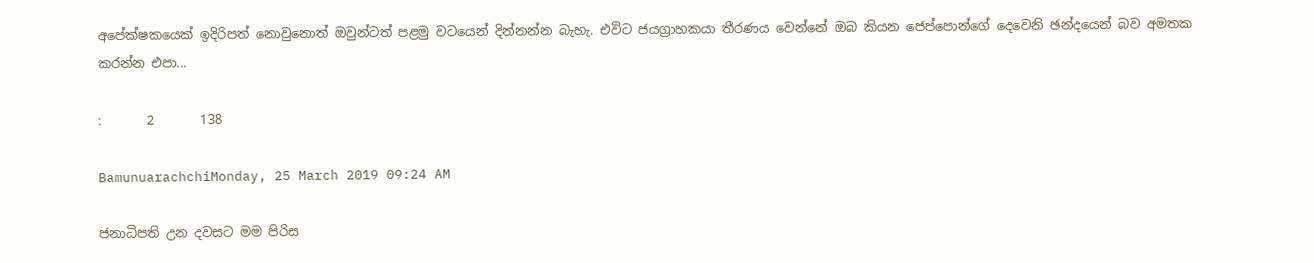අපේක්ෂකයෙක් ඉදිරිපත් නොවුනොත් ඔවුන්ටත් පළමු වටයෙන් දින්නන්න බැහැ. එවිට ජයග්‍රාහකයා තීරණය වෙන්නේ ඔබ කියන ජෙප්පොන්ගේ දෙවෙනි ඡන්දයෙන් බව අමතක කරන්න එපා...

:       2       138

BamunuarachchiMonday, 25 March 2019 09:24 AM

ජනාධිපති උන දවසට මම පිරිස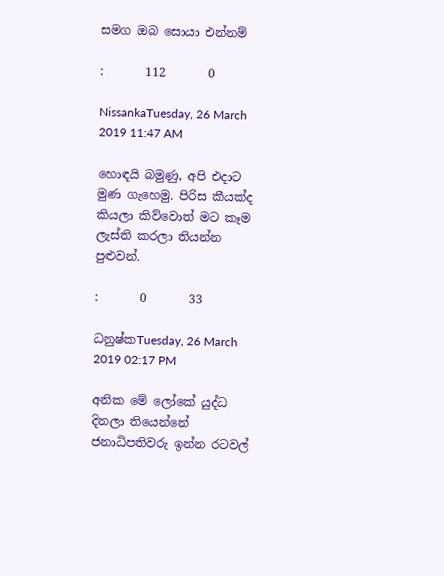සමග ඔබ සොයා එන්නම්

:       112       0

NissankaTuesday, 26 March 2019 11:47 AM

හොඳයි බමුණු, අපි එදාට මුණ ගැහෙමු. පිරිස කීයක්ද කියලා කිව්වොත් මට කෑම ලැස්ති කරලා තියන්න පුළුවන්.

:       0       33

ධනුෂ්කTuesday, 26 March 2019 02:17 PM

අනික මේ ලෝකේ යුද්ධ දිනලා තියෙන්නේ ජනාධිපතිවරු ඉන්න රටවල්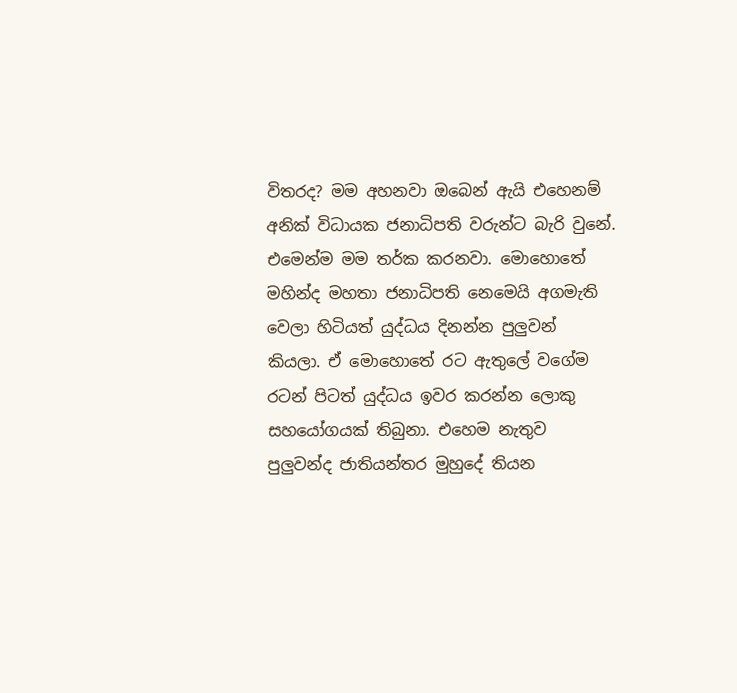විතරද? මම අහනවා ඔබෙන් ඇයි එහෙනම් අනික් විධායක ජනාධිපති වරුන්ට බැරි වුනේ. එමෙන්ම මම තර්ක කරනවා. මොහොතේ මහින්ද මහතා ජනාධිපති නෙමෙයි අගමැති වෙලා හිටියත් යුද්ධය දිනන්න පුලුවන් කියලා. ඒ මොහොතේ රට ඇතුලේ වගේම රටන් පිටත් යුද්ධය ඉවර කරන්න ලොකු සහයෝගයක් තිබුනා. එහෙම නැතුව පුලුවන්ද ජාතියන්තර මුහුදේ තියන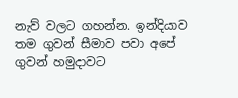නැව් වලට ගහන්න. ඉන්දියාව තම ගුවන් සීමාව පවා අපේ ගුවන් හමුදාවට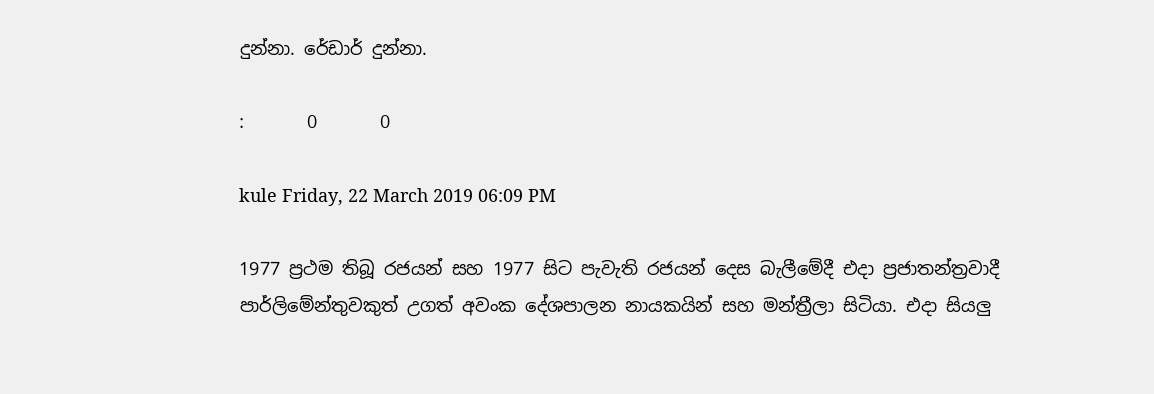දුන්නා. රේඩාර් දුන්නා.

:       0       0

kule Friday, 22 March 2019 06:09 PM

1977 ප්‍රථම තිබූ රජයන් සහ 1977 සිට පැවැති රජයන් දෙස බැලීමේදී එදා ප්‍රජාතන්ත්‍රවාදී පාර්ලිමේන්තුවකුත් උගත් අවංක දේශපාලන නායකයින් සහ මන්ත්‍රීලා සිටියා. එදා සියලු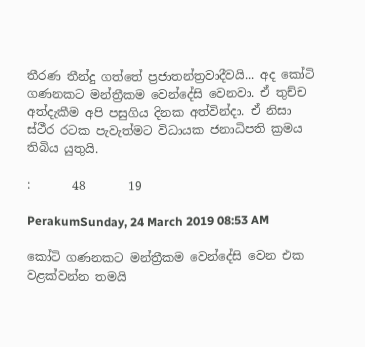තීරණ තීන්දු ගත්තේ ප්‍රජාතන්ත්‍රවාදීවයි... අද කෝටි ගණනකට මන්ත්‍රීකම වෙන්දේසි වෙනවා. ඒ තුච්ච අත්දැකීම අපි පසුගිය දිනක අත්වින්දා. ඒ නිසා ස්ථීර රටක පැවැත්මට විධායක ජනාධිපති ක්‍රමය තිබිය යුතුයි.

:       48       19

PerakumSunday, 24 March 2019 08:53 AM

කෝටි ගණනකට මන්ත්‍රීකම වෙන්දේසි වෙන එක වළක්වන්න තමයි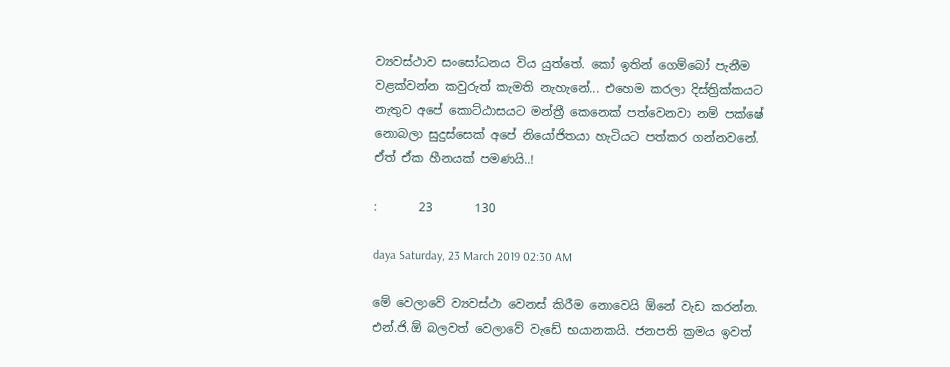ව්‍යවස්ථාව සංසෝධනය විය යුත්තේ. කෝ ඉතින් ගෙම්බෝ පැනීම වළක්වන්න කවුරුත් කැමති නැහැනේ... එහෙම කරලා දිස්ත්‍රික්කයට නැතුව අපේ කොට්ඨාසයට මන්ත්‍රී කෙනෙක් පත්වෙනවා නම් පක්ෂේ නොබලා සුදුස්සෙක් අපේ නියෝජිතයා හැටියට පත්කර ගන්නවනේ. ඒත් ඒක හීනයක් පමණයි..!

:       23       130

daya Saturday, 23 March 2019 02:30 AM

මේ වෙලාවේ ව්‍යවස්ථා වෙනස් කිරීම නොවෙයි ඕනේ වැඩ කරන්න. එන්.ජි.ඕ බලවත් වෙලාවේ වැඩේ භයානකයි. ජනපති ක්‍රමය ඉවත්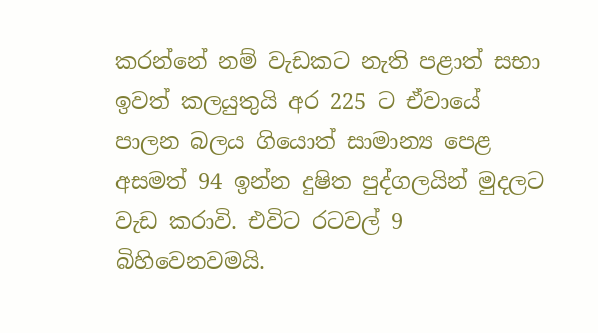කරන්නේ නම් වැඩකට නැති පළාත් සභා ඉවත් කලයුතුයි අර 225 ට ඒවායේ පාලන බලය ගියොත් සාමාන්‍ය පෙළ අසමත් 94 ඉන්න දුෂිත පුද්ගලයින් මුදලට වැඩ කරාවි. එවිට රටවල් 9 බිහිවෙනවමයි.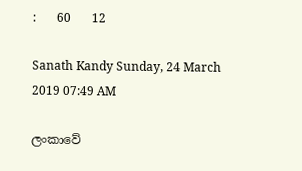:       60       12

Sanath Kandy Sunday, 24 March 2019 07:49 AM

ලංකාවේ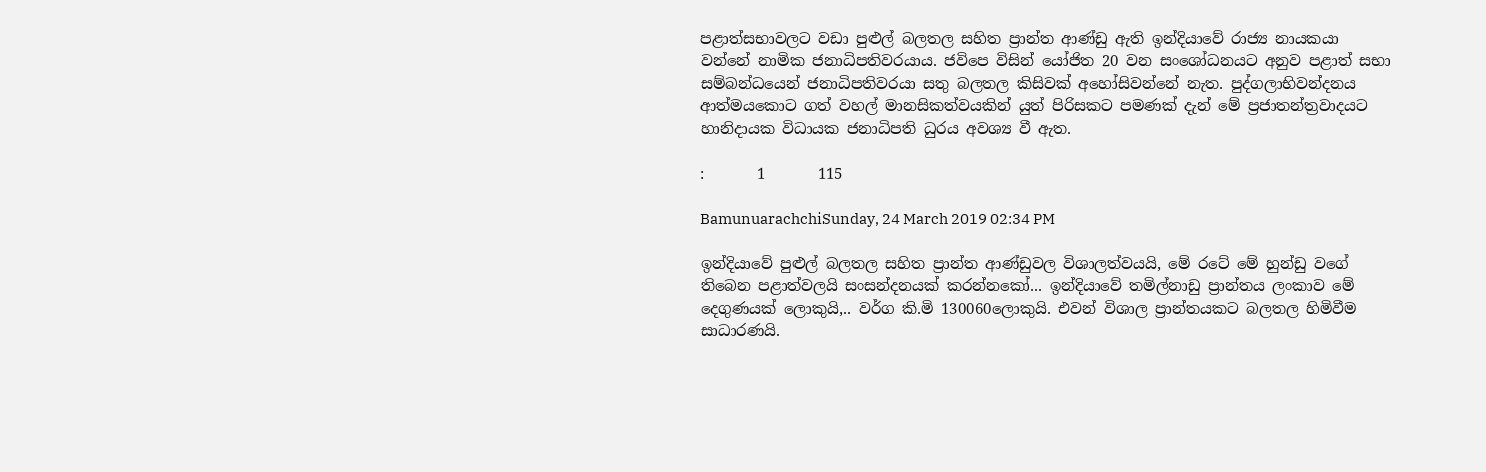පළාත්සභාවලට වඩා පුළුල් බලතල සහිත ප්‍රාන්ත ආණ්ඩු ඇති ඉන්දියාවේ රාජ්‍ය නායකයා වන්නේ නාමික ජනාධිපතිවරයාය. ජවිපෙ විසින් යෝජිත 20 වන සංශෝධනයට අනුව පළාත් සභා සම්බන්ධයෙන් ජනාධිපතිවරයා සතු බලතල කිසිවක් අහෝසිවන්නේ නැත. පුද්ගලාභිවන්දනය ආත්මයකොට ගත් වහල් මානසිකත්වයකින් යුත් පිරිසකට පමණක් දැන් මේ ප්‍රජාතන්ත්‍රවාදයට හානිදායක විධායක ජනාධිපති ධුරය අවශ්‍ය වී ඇත.

:       1       115

BamunuarachchiSunday, 24 March 2019 02:34 PM

ඉන්දියාවේ පුළුල් බලතල සහිත ප්‍රාන්ත ආණ්ඩුවල විශාලත්වයයි, මේ රටේ මේ හුන්ඩු වගේ තිබෙන පළාත්වලයි සංසන්දනයක් කරන්නකෝ... ඉන්දියාවේ තමිල්නාඩු ප්‍රාන්තය ලංකාව මේ දෙගුණයක් ලොකුයි,.. වර්ග කි.මි 130060ලොකුයි. එවන් විශාල ප්‍රාන්තයකට බලතල හිමිවීම සාධාරණයි.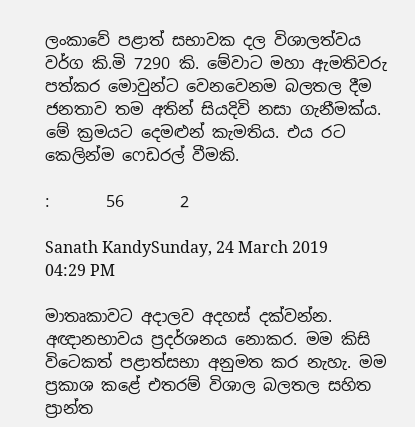ලංකාවේ පළාත් සභාවක දල විශාලත්වය වර්ග කි.මි 7290 කි. මේවාට මහා ඇමතිවරු පත්කර මොවුන්ට වෙනවෙනම බලතල දීම ජනතාව තම අතින් සියදිවි නසා ගැනීමක්ය. මේ ක්‍රමයට දෙමළුන් කැමතිය. එය රට කෙලින්ම ෆෙඩරල් වීමකි.

:       56       2

Sanath KandySunday, 24 March 2019 04:29 PM

මාතෘකාවට අදාලව අදහස් දක්වන්න. අඥානභාවය ප්‍රදර්ශනය නොකර. මම කිසි විටෙකත් පළාත්සභා අනුමත කර නැහැ. මම ප්‍රකාශ කළේ එතරම් විශාල බලතල සහිත ප්‍රාන්ත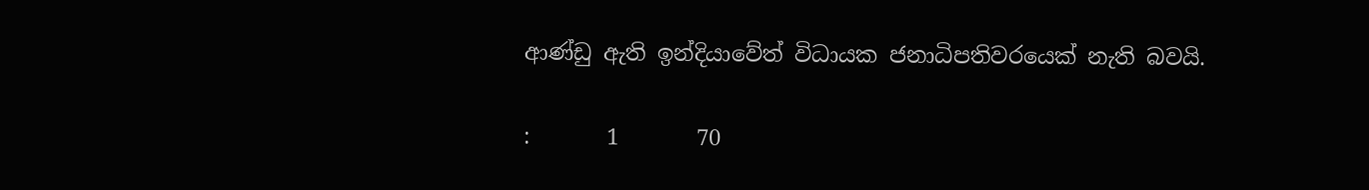ආණ්ඩු ඇති ඉන්දියාවේත් විධායක ජනාධිපතිවරයෙක් නැති බවයි.

:       1       70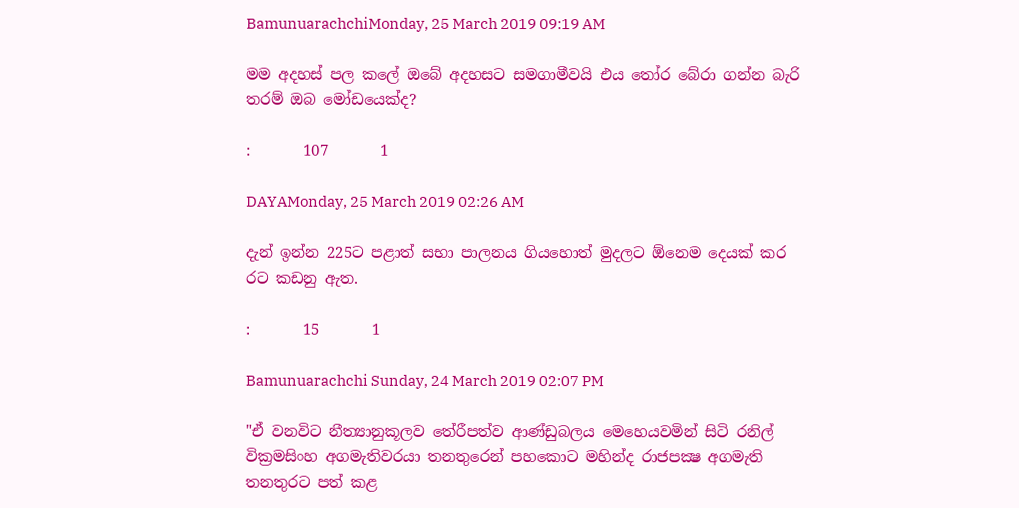BamunuarachchiMonday, 25 March 2019 09:19 AM

මම අදහස් පල කලේ ඔබේ අදහසට සමගාමීවයි එය තෝර බේරා ගන්න බැරි තරම් ඔබ මෝඩයෙක්ද?

:       107       1

DAYAMonday, 25 March 2019 02:26 AM

දැන් ඉන්න 225ට පළාත් සභා පාලනය ගියහොත් මුදලට ඕනෙම දෙයක් කර රට කඩනු ඇත.

:       15       1

Bamunuarachchi Sunday, 24 March 2019 02:07 PM

"ඒ වනවිට නීත්‍යානුකූලව තේරීපත්ව ආණ්ඩුබලය මෙහෙයවමින් සිටි රනිල් වික්‍රමසිංහ අගමැතිවරයා තනතුරෙන් පහකොට මහින්ද රාජපක්‍ෂ අගමැති තනතුරට පත් කළ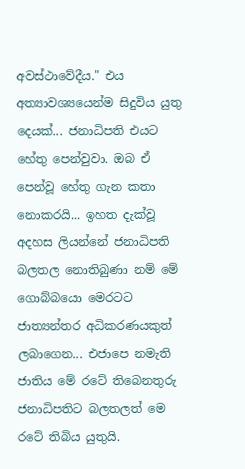අවස්ථාවේදීය." එය අත්‍යාවශ්‍යයෙන්ම සිදුවිය යුතු දෙයක්... ජනාධිපති එයට හේතු පෙන්වුවා. ඔබ ඒ පෙන්වූ හේතු ගැන කතා නොකරයි... ඉහත දැක්වූ අදහස ලියන්නේ ජනාධිපති බලතල නොතිබුණා නම් මේ ගොබ්බයො මෙරටට ජාත්‍යන්තර අධිකරණයකුත් ලබාගෙන... එජාපෙ නමැති ජාතිය මේ රටේ තිබෙනතුරු ජනාධිපතිට බලතලත් මෙ රටේ තිබිය යුතුයි.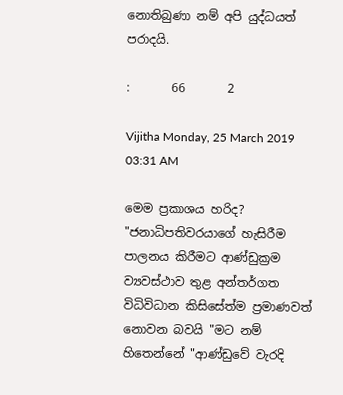නොතිබුණා නම් අපි යුද්ධයත් පරාදයි.

:       66       2

Vijitha Monday, 25 March 2019 03:31 AM

මෙම ප්‍රකාශය හරිද? "ජනාධිපතිවරයාගේ හැසිරීම පාලනය කිරීමට ආණ්ඩුක්‍රම ව්‍යවස්ථාව තුළ අන්තර්ගත විධිවිධාන කිසිසේත්ම ප්‍රමාණවත් නොවන බවයි "මට නම් හිතෙන්නේ "ආණ්ඩුවේ වැරදි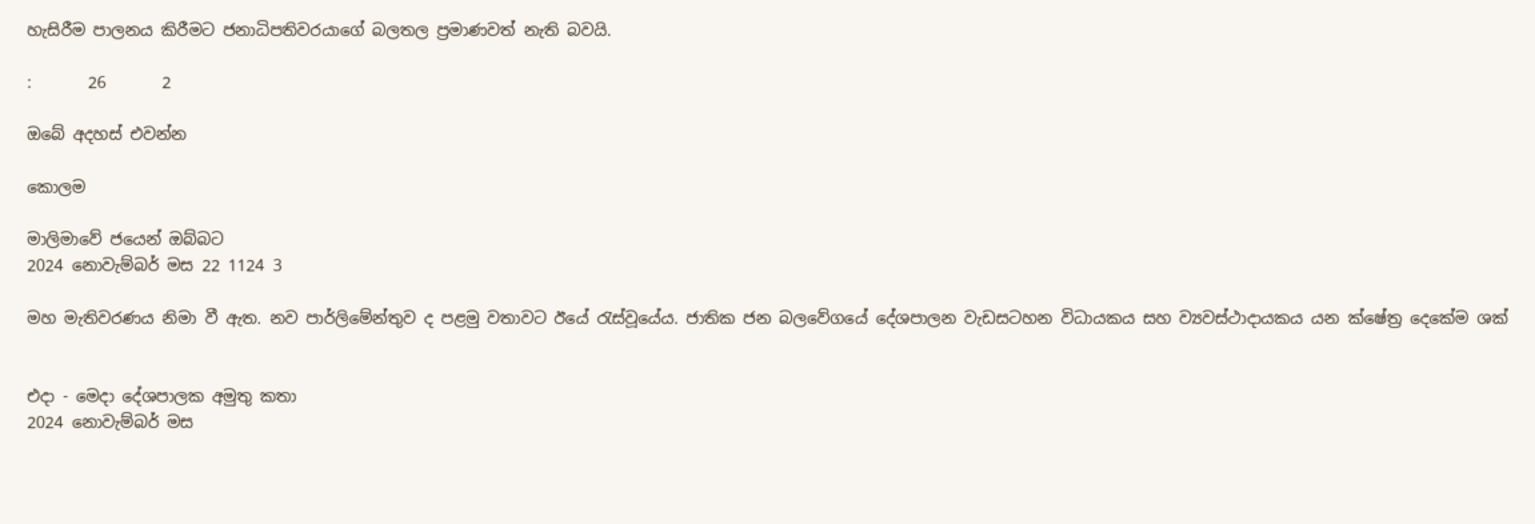හැසිරීම පාලනය කිරීමට ජනාධිපතිවරයාගේ බලතල ප්‍රමාණවත් නැති බවයි.

:       26       2

ඔබේ අදහස් එවන්න

කොලම

මාලිමාවේ ජයෙන් ඔබ්බට
2024 නොවැම්බර් මස 22 1124 3

මහ මැතිවරණය නිමා වී ඇත. නව පාර්ලිමේන්තුව ද පළමු වතාවට ඊයේ රැස්වූයේය. ජාතික ජන බලවේගයේ දේශපාලන වැඩසටහන විධායකය සහ ව්‍යවස්ථාදායකය යන ක්ෂේත්‍ර දෙකේම ශක්


එදා - මෙදා දේශපාලක අමුතු කතා
2024 නොවැම්බර් මස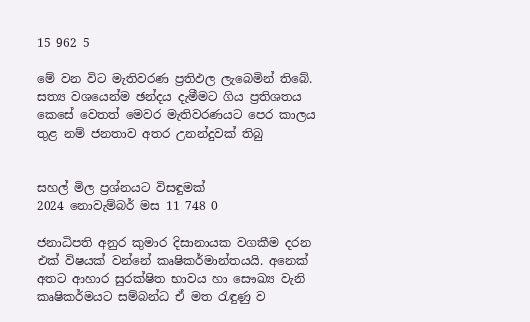15 962 5

මේ වන විට මැතිවරණ ප්‍රතිඵල ලැබෙමින් තිබේ. සත්‍ය වශයෙන්ම ඡන්දය දැමීමට ගිය ප්‍රතිශතය කෙසේ වෙතත් මෙවර මැතිවරණයට පෙර කාලය තුළ නම් ජනතාව අතර උනන්දුවක් තිබු


සහල් මිල ප්‍රශ්නයට විසඳුමක්
2024 නොවැම්බර් මස 11 748 0

ජනාධිපති අනුර කුමාර දිසානායක වගකීම දරන එක් විෂයක් වන්නේ කෘෂිකර්මාන්තයයි. අනෙක් අතට ආහාර සුරක්ෂිත භාවය හා සෞඛ්‍ය වැනි කෘෂිකර්මයට සම්බන්ධ ඒ මත රැඳුණු ව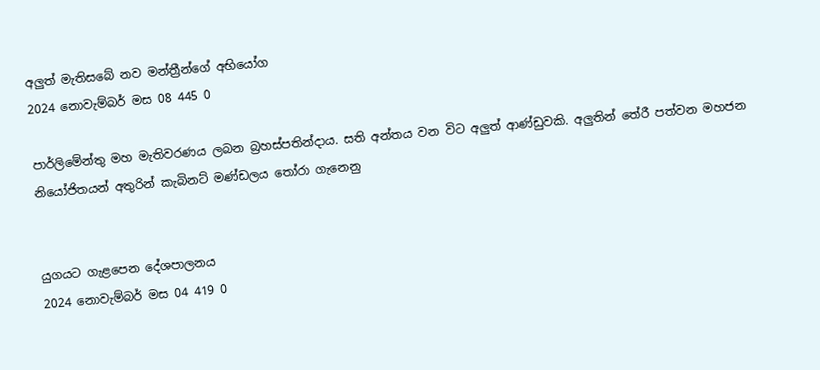අලුත් මැතිසබේ නව මන්ත්‍රීන්ගේ අභියෝග
2024 නොවැම්බර් මස 08 445 0

පාර්ලිමේන්තු මහ මැතිවරණය ලබන බ්‍රහස්පතින්දාය. සති අන්තය වන විට අලුත් ආණ්ඩුවකි. අලුතින් තේරී පත්වන මහජන නියෝජිතයන් අතුරින් කැබිනට් මණ්ඩලය තෝරා ගැනෙනු


යුගයට ගැළපෙන දේශපාලනය
2024 නොවැම්බර් මස 04 419 0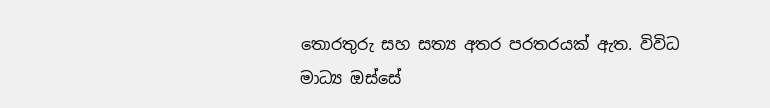තොරතුරු සහ සත්‍ය අතර පරතරයක් ඇත. විවිධ මාධ්‍ය ඔස්සේ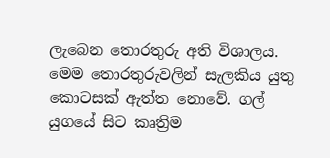ලැබෙන තොරතුරු අති විශාලය. මෙම තොරතුරුවලින් සැලකිය යුතු කොටසක් ඇත්ත නොවේ. ගල් යුගයේ සිට කෘත්‍රිම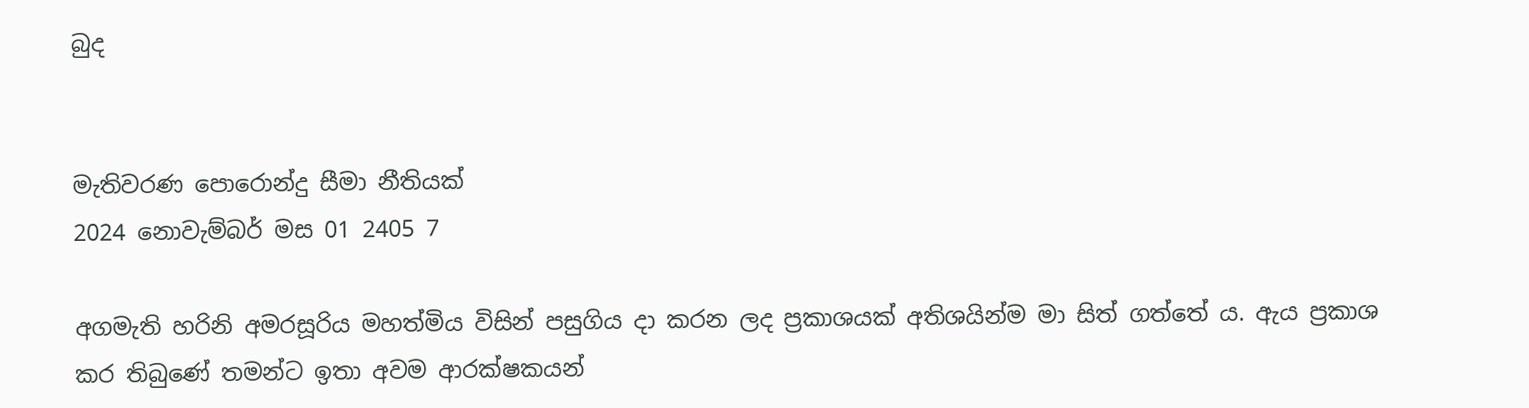බුද


මැතිවරණ පොරොන්දු සීමා නීතියක්
2024 නොවැම්බර් මස 01 2405 7

අගමැති හරිනි අමරසූරිය මහත්මිය විසින් පසුගිය දා කරන ලද ප්‍රකාශයක් අතිශයින්ම මා සිත් ගත්තේ ය. ඇය ප්‍රකාශ කර තිබුණේ තමන්ට ඉතා අවම ආරක්ෂකයන්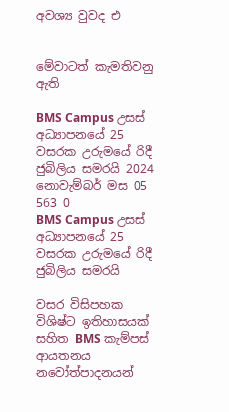අවශ්‍ය වුවද එ


මේවාටත් කැමතිවනු ඇති

BMS Campus උසස් අධ්‍යාපනයේ 25 වසරක උරුමයේ රිදී ජුබිලිය සමරයි 2024 නොවැම්බර් මස 05 563 0
BMS Campus උසස් අධ්‍යාපනයේ 25 වසරක උරුමයේ රිදී ජුබිලිය සමරයි

වසර විසිපහක විශිෂ්ට ඉතිහාසයක් සහිත BMS කැම්පස් ආයතනය නවෝත්පාදනයන්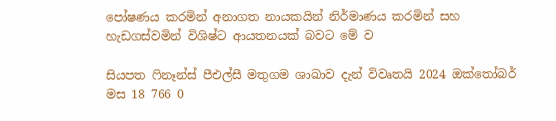පෝෂණය කරමින් අනාගත නායකයින් නිර්මාණය කරමින් සහ හැඩගස්වමින් විශිෂ්ට ආයතනයක් බවට මේ ව

සියපත ෆිනෑන්ස් පීඑල්සී මතුගම ශාඛාව දැන් විවෘතයි 2024 ඔක්තෝබර් මස 18 766 0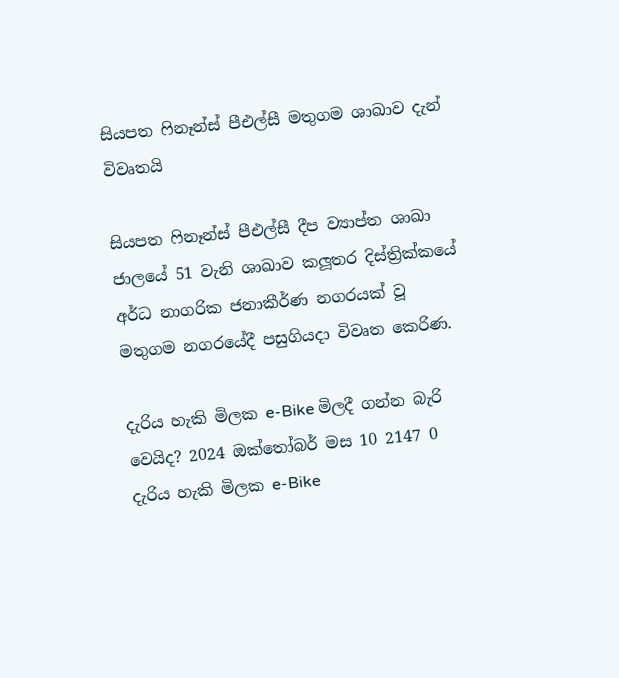සියපත ෆිනෑන්ස් පීඑල්සී මතුගම ශාඛාව දැන් විවෘතයි

සියපත ෆිනෑන්ස් පීඑල්සී දීප ව්‍යාප්ත ශාඛා ජාලයේ 51 වැනි ශාඛාව කලූතර දිස්ත්‍රික්කයේ අර්ධ නාගරික ජනාකීර්ණ නගරයක් වූ මතුගම නගරයේදී පසුගියදා විවෘත කෙරිණ.

දැරිය හැකි මිලක e-Bike මිලදී ගන්න බැරි වෙයිද? 2024 ඔක්තෝබර් මස 10 2147 0
දැරිය හැකි මිලක e-Bike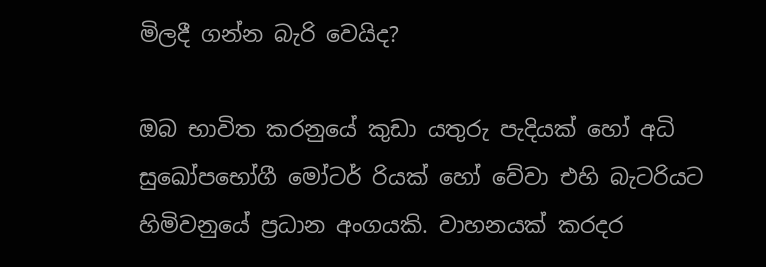මිලදී ගන්න බැරි වෙයිද?

ඔබ භාවිත කරනුයේ කුඩා යතුරු පැදියක් හෝ අධි සුඛෝපභෝගී මෝටර් රියක් හෝ වේවා එහි බැටරියට හිමිවනුයේ ප්‍රධාන අංගයකි. වාහනයක් කරදර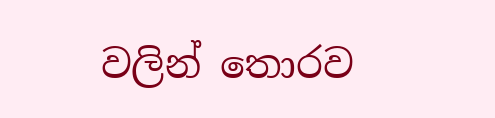වලින් තොරව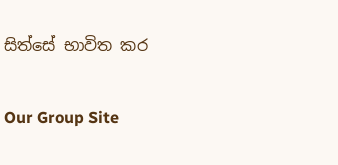සිත්සේ භාවිත කර

Our Group Site